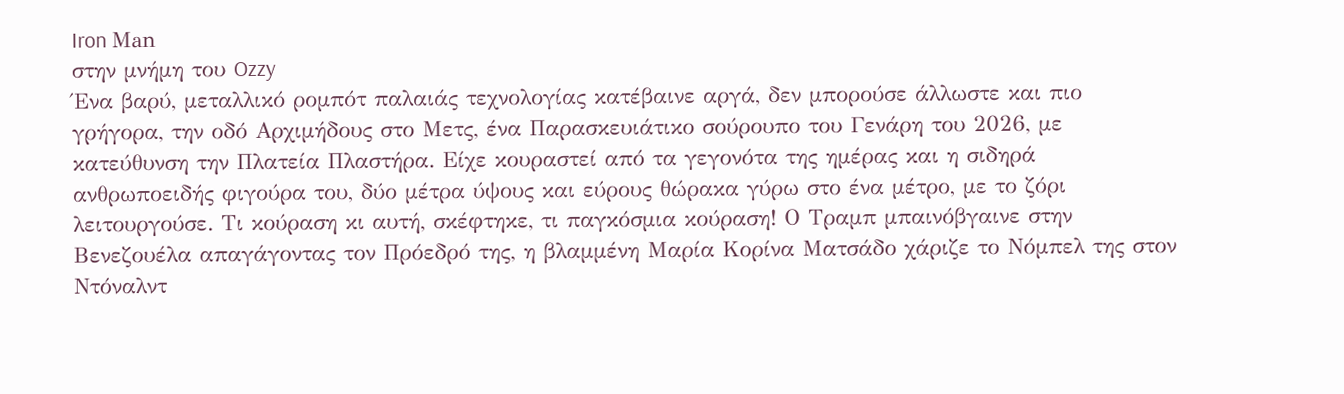Iron Μan
στην μνήμη του Ozzy
Ένα βαρύ, μεταλλικό ρομπότ παλαιάς τεχνολογίας κατέβαινε αργά, δεν μπορούσε άλλωστε και πιο γρήγορα, την οδό Αρχιμήδους στο Μετς, ένα Παρασκευιάτικο σούρουπο του Γενάρη του 2026, με κατεύθυνση την Πλατεία Πλαστήρα. Είχε κουραστεί από τα γεγονότα της ημέρας και η σιδηρά ανθρωποειδής φιγούρα του, δύο μέτρα ύψους και εύρους θώρακα γύρω στο ένα μέτρο, με το ζόρι λειτουργούσε. Τι κούραση κι αυτή, σκέφτηκε, τι παγκόσμια κούραση! Ο Τραμπ μπαινόβγαινε στην Βενεζουέλα απαγάγοντας τον Πρόεδρό της, η βλαμμένη Μαρία Κορίνα Ματσάδο χάριζε το Νόμπελ της στον Ντόναλντ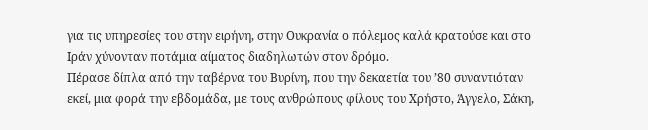για τις υπηρεσίες του στην ειρήνη, στην Ουκρανία ο πόλεμος καλά κρατούσε και στο Ιράν χύνονταν ποτάμια αίματος διαδηλωτών στον δρόμο.
Πέρασε δίπλα από την ταβέρνα του Βυρίνη, που την δεκαετία του ’80 συναντιόταν εκεί, μια φορά την εβδομάδα, με τους ανθρώπους φίλους του Χρήστο, Άγγελο, Σάκη,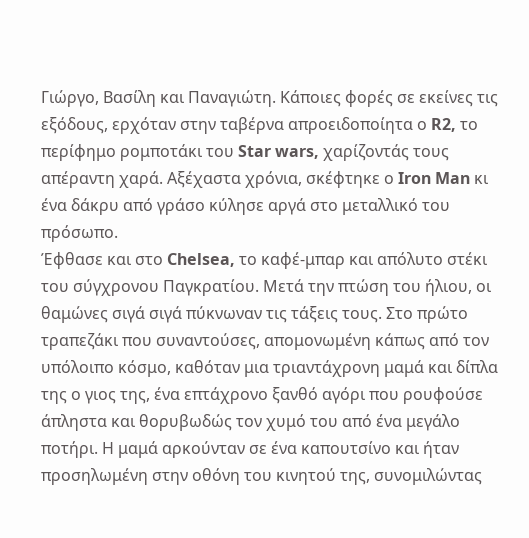Γιώργο, Βασίλη και Παναγιώτη. Κάποιες φορές σε εκείνες τις εξόδους, ερχόταν στην ταβέρνα απροειδοποίητα ο R2, το περίφημο ρομποτάκι του Star wars, χαρίζοντάς τους απέραντη χαρά. Αξέχαστα χρόνια, σκέφτηκε ο Iron Man κι ένα δάκρυ από γράσο κύλησε αργά στο μεταλλικό του πρόσωπο.
Έφθασε και στο Chelsea, το καφέ-μπαρ και απόλυτο στέκι του σύγχρονου Παγκρατίου. Μετά την πτώση του ήλιου, οι θαμώνες σιγά σιγά πύκνωναν τις τάξεις τους. Στο πρώτο τραπεζάκι που συναντούσες, απομονωμένη κάπως από τον υπόλοιπο κόσμο, καθόταν μια τριαντάχρονη μαμά και δίπλα της ο γιος της, ένα επτάχρονο ξανθό αγόρι που ρουφούσε άπληστα και θορυβωδώς τον χυμό του από ένα μεγάλο ποτήρι. Η μαμά αρκούνταν σε ένα καπουτσίνο και ήταν προσηλωμένη στην οθόνη του κινητού της, συνομιλώντας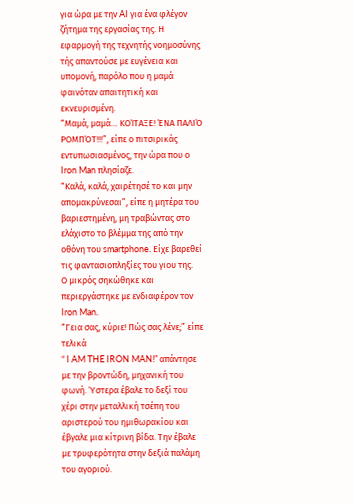για ώρα με την AI για ένα φλέγον ζήτημα της εργασίας της. Η εφαρμογή της τεχνητής νοημοσύνης τής απαντούσε με ευγένεια και υπομονή, παρόλο που η μαμά φαινόταν απαιτητική και εκνευρισμένη.
“Μαμά, μαμά… ΚΟΊΤΑΞΕ! ΈΝΑ ΠΑΛΙΌ ΡΟΜΠΌΤ!!!”, είπε ο πιτσιρικάς εντυπωσιασμένος, την ώρα που ο Iron Man πλησίαζε.
“Καλά, καλά, χαιρέτησέ το και μην απομακρύνεσαι”, είπε η μητέρα του βαριεστημένη, μη τραβώντας στο ελάχιστο το βλέμμα της από την οθόνη του smartphone. Είχε βαρεθεί τις φαντασιοπληξίες του γιου της.
Ο μικρός σηκώθηκε και περιεργάστηκε με ενδιαφέρον τον Iron Man.
“Γεια σας, κύριε! Πώς σας λένε;” είπε τελικά
“ I AM THE IRON MAN!” απάντησε με την βροντώδη, μηχανική του φωνή. Ύστερα έβαλε το δεξί του χέρι στην μεταλλική τσέπη του αριστερού του ημιθωρακίου και έβγαλε μια κίτρινη βίδα. Την έβαλε με τρυφερότητα στην δεξιά παλάμη του αγοριού.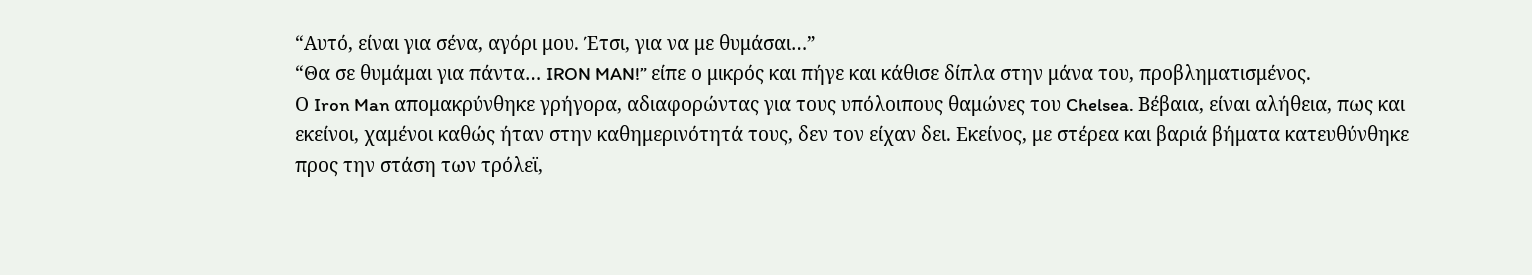“Αυτό, είναι για σένα, αγόρι μου. Έτσι, για να με θυμάσαι…”
“Θα σε θυμάμαι για πάντα… IRON MAN!” είπε ο μικρός και πήγε και κάθισε δίπλα στην μάνα του, προβληματισμένος.
Ο Iron Man απομακρύνθηκε γρήγορα, αδιαφορώντας για τους υπόλοιπους θαμώνες του Chelsea. Βέβαια, είναι αλήθεια, πως και εκείνοι, χαμένοι καθώς ήταν στην καθημερινότητά τους, δεν τον είχαν δει. Εκείνος, με στέρεα και βαριά βήματα κατευθύνθηκε προς την στάση των τρόλεϊ,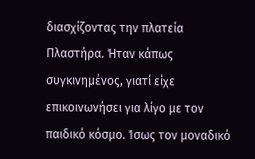διασχίζοντας την πλατεία Πλαστήρα. Ήταν κάπως συγκινημένος, γιατί είχε επικοινωνήσει για λίγο με τον παιδικό κόσμο. Ίσως τον μοναδικό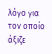λόγο για τον οποίο άξιζε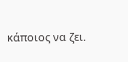κάποιος να ζει.